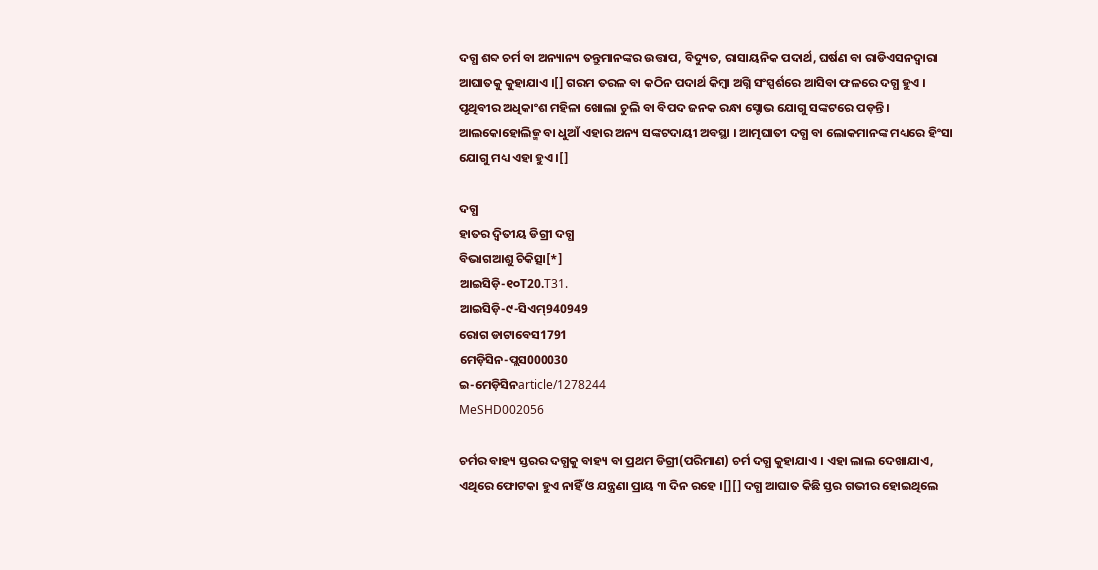ଦଗ୍ଧ ଶବ୍ଦ ଚର୍ମ ବା ଅନ୍ୟାନ୍ୟ ତନ୍ତୁମାନଙ୍କର ଉତ୍ତାପ, ବିଦ୍ୟୁତ, ରାସାୟନିକ ପଦାର୍ଥ, ଘର୍ଷଣ ବା ରାଡିଏସନ‌ଦ୍ୱାରା ଆଘାତକୁ କୁହାଯାଏ ।[] ଗରମ ତରଳ ବା କଠିନ ପଦାର୍ଥ କିମ୍ବା ଅଗ୍ନି ସଂସ୍ପର୍ଶରେ ଆସିବା ଫଳରେ ଦଗ୍ଧ ହୁଏ । ପୃଥିବୀର ଅଧିକାଂଶ ମହିଳା ଖୋଲା ଚୁଲି ବା ବିପଦ ଜନ‌କ ରନ୍ଧା ସ୍ଟୋଭ ଯୋଗୁ ସଙ୍କଟରେ ପଡ଼ନ୍ତି । ଆଲକୋହୋଲିଜ୍ମ ବା ଧୁଆଁ ଏହାର ଅନ୍ୟ ସଙ୍କଟଦାୟୀ ଅବସ୍ଥା । ଆତ୍ମଘାତୀ ଦଗ୍ଧ ବା ଲୋକମାନଙ୍କ ମଧ୍ୟରେ ହିଂସା ଯୋଗୁ ମଧ୍ୟ ଏହା ହୁଏ ।[]

ଦଗ୍ଧ
ହାତର ଦ୍ୱିତୀୟ ଡିଗ୍ରୀ ଦଗ୍ଧ
ବିଭାଗଆଶୁ ଚିକିତ୍ସା[*]
ଆଇସିଡ଼ି-୧୦T20.T31.
ଆଇସିଡ଼ି-୯-ସିଏମ୍940949
ରୋଗ ଡାଟାବେସ1791
ମେଡ଼ିସିନ-ପ୍ଲସ000030
ଇ-ମେଡ଼ିସିନarticle/1278244
MeSHD002056

ଚର୍ମର ବାହ୍ୟ ସ୍ତରର ଦଗ୍ଧକୁ ବାହ୍ୟ ବା ପ୍ରଥମ ଡିଗ୍ରୀ(ପରିମାଣ) ଚର୍ମ ଦଗ୍ଧ କୁହାଯାଏ । ଏହା ଲାଲ ଦେଖାଯାଏ, ଏଥିରେ ଫୋଟକା ହୁଏ ନାହିଁ ଓ ଯନ୍ତ୍ରଣା ପ୍ରାୟ ୩ ଦିନ ରହେ ।[][] ଦଗ୍ଧ ଆଘାତ କିଛି ସ୍ତର ଗଭୀର ହୋଇଥିଲେ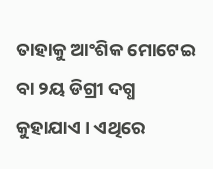ତାହାକୁ ଆଂଶିକ ମୋଟେଇ ବା ୨ୟ ଡିଗ୍ରୀ ଦଗ୍ଧ କୁହାଯାଏ । ଏଥିରେ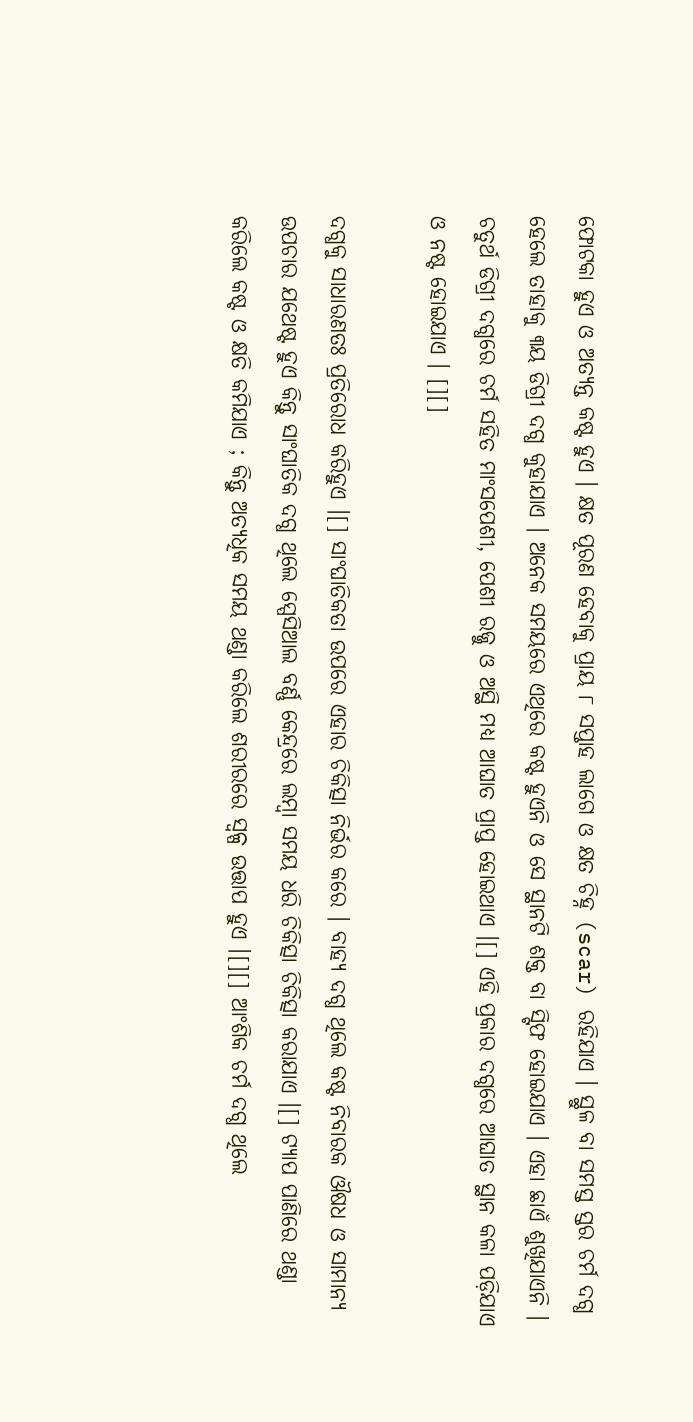ଫୋଟକା ହୁଏ ଓ ଅତ୍ୟନ୍ତ କଷ୍ଟ ହୁଏ । କ୍ଷତ ପୂରଣ ହେବାକୁ ପ୍ରାୟ ୮ ସପ୍ତାହ ଲାଗେ ଓ କ୍ଷତ ଚିହ୍ନ (scar) ରହିଯାଏ । ସ୍ଥୁଳ ବା ସମସ୍ତ ସ୍ତର ଚର୍ମ ଦଗ୍ଧ ହେଲେ ତାହାକୁ ୩ୟ ଡିଗ୍ରୀ ଦଗ୍ଧ କୁହାଯାଏ । ଅନେକ ସମୟରେ ଏଥିରେ କଷ୍ଟ ହୁଏନି ଓ ସେ ସ୍ଥାନଟି ଶକ୍ତ ବା ସ୍ଟିଫ ହୋଇଯାଏ । ଏହା ଛାଏଁ ଶୁଖିଯାଏନି । ଚତୁର୍ଥ ଡିଗ୍ରୀ ଦଗ୍ଧରେ ଚର୍ମ ସ‌ହିତ ମାଂସପେଶୀ, ପେଶୀ ରଜ୍ଜୁ ଓ ଅସ୍ଥି ମଧ୍ୟ ଆଘାତ ପ୍ରାପ୍ତ ହୋଇଥାଏ ।[] ଏହି ପ୍ରକାର ଦଗ୍ଧରେ ଆଘାତ ସ୍ଥାନ କଳା ପଡ଼ିଯାଏ ଓ ନଷ୍ଟ ହୋଇଯାଏ । [][]

ଦଗ୍ଧକୁ ସାଧାରଣତଃ ପ୍ରତିରୋଧ କରିହୁଏ ।[] ସାଂଘାତିକତା ଉପରେ ଏହାର ଚିକିତ୍ସା ନିର୍ଭର କରେ । ବାହ୍ୟ ଦଗ୍ଧ ଥିଲେ କଷ୍ଟ ନିବାରକ ଔଷଧ ଓ ସାମାନ୍ୟ ଉପଚାର ଯଥେଷ୍ଟ ହୁଏ କିନ୍ତୁ ସାଂଘାତିକ ଦଗ୍ଧ ଥିଲେ ସ୍ପେସିଆଲ ବର୍ଣ୍ଣ କେନ୍ଦ୍ରରେ ଲମ୍ବା ସମୟ ଧରି ଚିକିତ୍ସା ଚିକିତ୍ସା କରାଯାଏ ।[] ଟ୍ୟାପ ପାଣିରେ ଥଣ୍ଡା କରିଲେ କଷ୍ଟ ଓ କ୍ଷତି କମିଯାଏ ; କିନ୍ତୁ ଅତ୍ୟଧିକ ସମୟ ଥଣ୍ଡା କରିଲେ ଶରୀରରେ ସ୍ୱଳ୍ପ ଉତ୍ତାପ ହୁଏ ।[][] ଆଂଶିକ ଚର୍ମ ଦଗ୍ଧ ଥିଲେ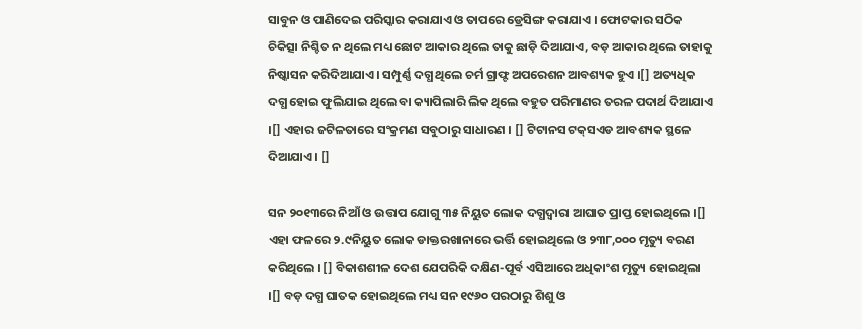ସାବୁନ ଓ ପାଣିଦେଇ ପରିସ୍କାର କରାଯାଏ ଓ ତାପରେ ଡ୍ରେସିଙ୍ଗ କରାଯାଏ । ଫୋଟକାର ସଠିକ ଚିକିତ୍ସା ନିଶ୍ଚିତ ନ ଥିଲେ ମଧ୍ୟ ଛୋଟ ଆକାର ଥିଲେ ତାକୁ ଛାଡ଼ି ଦିଆଯାଏ, ବଡ଼ ଆକାର ଥିଲେ ତାହାକୁ ନିଷ୍କାସନ କରିଦିଆଯାଏ । ସମ୍ପୁର୍ଣ୍ଣ ଦଗ୍ଧ ଥିଲେ ଚର୍ମ ଗ୍ରାଫ୍ଟ ଅପରେଶନ ଆବଶ୍ୟକ ହୁଏ ।[] ଅତ୍ୟଧିକ ଦଗ୍ଧ ହୋଇ ଫୁଲିଯାଇ ଥିଲେ ବା କ୍ୟାପିଲାରି ଲିକ ଥିଲେ ବ‌ହୁତ ପରିମାଣର ତରଳ ପଦାର୍ଥ ଦିଆଯାଏ ।[] ଏହାର ଜଟିଳତାରେ ସଂକ୍ରମଣ ସବୁଠାରୁ ସାଧାରଣ । [] ଟିଟାନସ ଟକ୍‌ସଏଡ ଆବଶ୍ୟକ ସ୍ଥଳେ ଦିଆଯାଏ । []

ସନ ୨୦୧୩ରେ ନିଆଁ ଓ ଉତ୍ତାପ ଯୋଗୁ ୩୫ ନିୟୁତ ଲୋକ ଦଗ୍ଧଦ୍ୱାରା ଆଘାତ ପ୍ରାପ୍ତ ହୋଇଥିଲେ ।[] ଏହା ଫଳରେ ୨.୯ନିୟୁତ ଲୋକ ଡାକ୍ତରଖାନାରେ ଭର୍ତ୍ତି ହୋଇଥିଲେ ଓ ୨୩୮,୦୦୦ ମୃତ୍ୟୁ ବରଣ କରିଥିଲେ । [] ବିକାଶଶୀଳ ଦେଶ ଯେପରିକି ଦକ୍ଷିଣ-ପୂର୍ବ ଏସିଆରେ ଅଧିକାଂଶ ମୃତ୍ୟୁ ହୋଇଥିଲା ।[] ବଡ଼ ଦଗ୍ଧ ଘାତକ ହୋଇଥିଲେ ମଧ୍ୟ ସନ ୧୯୬୦ ପରଠାରୁ ଶିଶୁ ଓ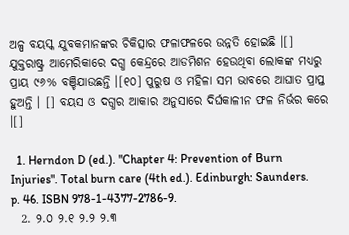ଅଳ୍ପ ବୟସ୍କ ଯୁବକମାନଙ୍କର ଚିକିତ୍ସାର ଫଳାଫଳରେ ଉନ୍ନତି ହୋଇଛି ।[] ଯୁକ୍ତରାଷ୍ଟ୍ର ଆମେରିକାରେ ଦଗ୍ଧ କେନ୍ଦ୍ରରେ ଆଡମିଶନ ହେଉଥିବା ଲୋକଙ୍କ ମଧ୍ୟରୁ ପ୍ରାୟ ୯୬% ବଞ୍ଚିଯା‌ଉଛନ୍ତି ।[୧୦] ପୁରୁଷ ଓ ମହିଳା ସମ ଭାବରେ ଆଘାତ ପ୍ରାପ୍ତ ହୁଅନ୍ତି । [] ବୟସ ଓ ଦଗ୍ଧର ଆକାର ଅନୁସାରେ ଦିର୍ଘକାଳୀନ ଫଳ ନିର୍ଭର କରେ ।[]

  1. Herndon D (ed.). "Chapter 4: Prevention of Burn Injuries". Total burn care (4th ed.). Edinburgh: Saunders. p. 46. ISBN 978-1-4377-2786-9.
  2. ୨.୦ ୨.୧ ୨.୨ ୨.୩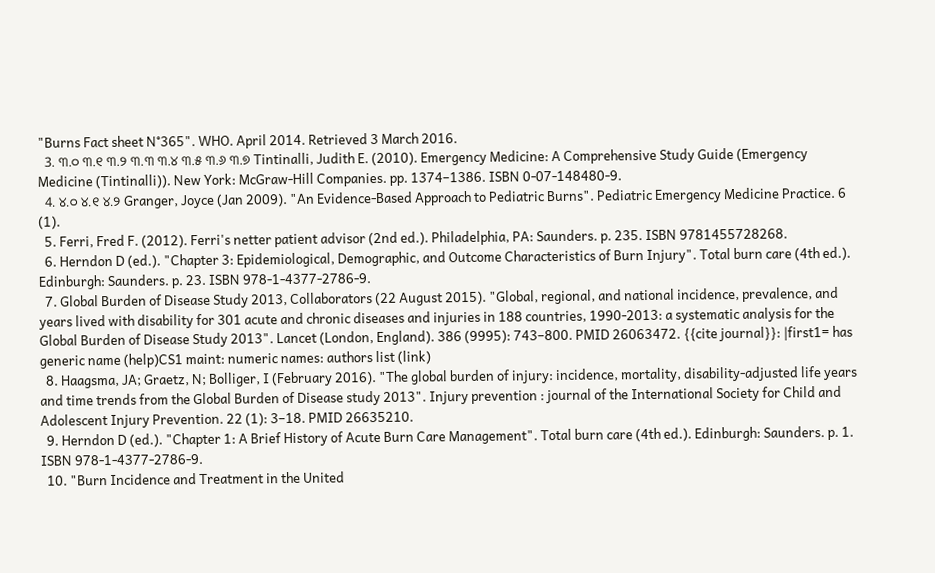"Burns Fact sheet N°365". WHO. April 2014. Retrieved 3 March 2016.
  3. ୩.୦ ୩.୧ ୩.୨ ୩.୩ ୩.୪ ୩.୫ ୩.୬ ୩.୭ Tintinalli, Judith E. (2010). Emergency Medicine: A Comprehensive Study Guide (Emergency Medicine (Tintinalli)). New York: McGraw-Hill Companies. pp. 1374–1386. ISBN 0-07-148480-9.
  4. ୪.୦ ୪.୧ ୪.୨ Granger, Joyce (Jan 2009). "An Evidence-Based Approach to Pediatric Burns". Pediatric Emergency Medicine Practice. 6 (1).
  5. Ferri, Fred F. (2012). Ferri's netter patient advisor (2nd ed.). Philadelphia, PA: Saunders. p. 235. ISBN 9781455728268.
  6. Herndon D (ed.). "Chapter 3: Epidemiological, Demographic, and Outcome Characteristics of Burn Injury". Total burn care (4th ed.). Edinburgh: Saunders. p. 23. ISBN 978-1-4377-2786-9.
  7. Global Burden of Disease Study 2013, Collaborators (22 August 2015). "Global, regional, and national incidence, prevalence, and years lived with disability for 301 acute and chronic diseases and injuries in 188 countries, 1990-2013: a systematic analysis for the Global Burden of Disease Study 2013". Lancet (London, England). 386 (9995): 743–800. PMID 26063472. {{cite journal}}: |first1= has generic name (help)CS1 maint: numeric names: authors list (link)
  8. Haagsma, JA; Graetz, N; Bolliger, I (February 2016). "The global burden of injury: incidence, mortality, disability-adjusted life years and time trends from the Global Burden of Disease study 2013". Injury prevention : journal of the International Society for Child and Adolescent Injury Prevention. 22 (1): 3–18. PMID 26635210.
  9. Herndon D (ed.). "Chapter 1: A Brief History of Acute Burn Care Management". Total burn care (4th ed.). Edinburgh: Saunders. p. 1. ISBN 978-1-4377-2786-9.
  10. "Burn Incidence and Treatment in the United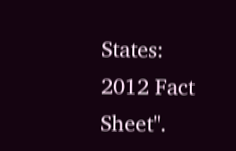States: 2012 Fact Sheet".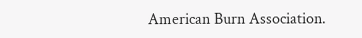American Burn Association.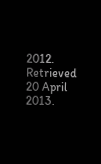2012. Retrieved 20 April 2013.